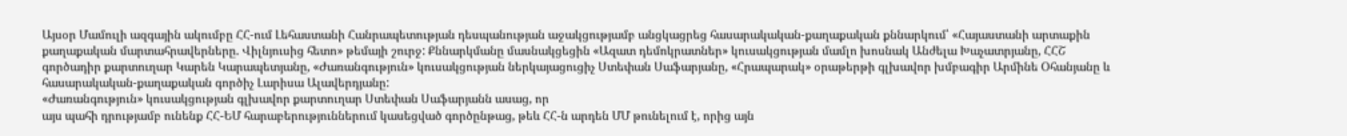Այսօր Մամուլի ազգային ակումբը ՀՀ-ում Լեհաստանի Հանրապետության դեսպանության աջակցությամբ անցկացրեց հասարակական-քաղաքական քննարկում՝ «Հայաստանի արտաքին քաղաքական մարտահրավերները. Վիլնյուսից հետո» թեմայի շուրջ: Քննարկմանը մասնակցեցին «Ազատ դեմոկրատներ» կուսակցության մամլո խոսնակ Անժելա Խաչատրյանը, ՀՀՇ գործադիր քարտուղար Կարեն Կարապետյանը, «Ժառանգություն» կուսակցության ներկայացուցիչ Ստեփան Սաֆարյանը, «Հրապարակ» օրաթերթի գլխավոր խմբագիր Արմինե Օհանյանը և հասարակական-քաղաքական գործիչ Լարիսա Ալավերդյանը:
«Ժառանգություն» կուսակցության գլխավոր քարտուղար Ստեփան Սաֆարյանն ասաց, որ
այս պահի դրությամբ ունենք ՀՀ-ԵՄ հարաբերություններում կասեցված գործընթաց, թեև ՀՀ-ն արդեն ՄՄ թունելում է, որից այն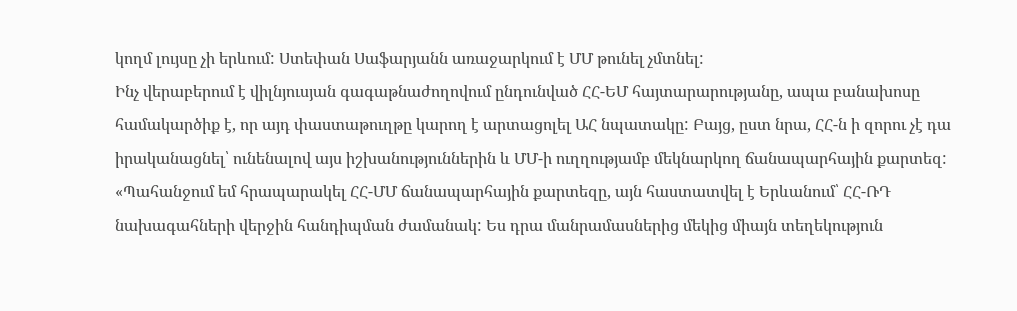կողմ լույսը չի երևում: Ստեփան Սաֆարյանն առաջարկում է ՄՄ թունել չմտնել:
Ինչ վերաբերում է վիլնյուսյան գագաթնաժողովում ընդունված ՀՀ-ԵՄ հայտարարությանը, ապա բանախոսը համակարծիք է, որ այդ փաստաթուղթը կարող է արտացոլել ԱՀ նպատակը: Բայց, ըստ նրա, ՀՀ-ն ի զորու չէ դա իրականացնել՝ ունենալով այս իշխանություններին և ՄՄ-ի ուղղությամբ մեկնարկող ճանապարհային քարտեզ:
«Պահանջում եմ հրապարակել ՀՀ-ՄՄ ճանապարհային քարտեզը, այն հաստատվել է Երևանում՝ ՀՀ-ՌԴ նախագահների վերջին հանդիպման ժամանակ: Ես դրա մանրամասներից մեկից միայն տեղեկություն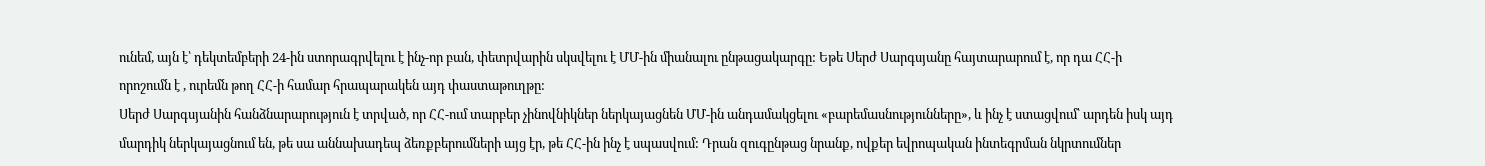ունեմ, այն է՝ դեկտեմբերի 24-ին ստորագրվելու է ինչ-որ բան, փետրվարին սկսվելու է ՄՄ-ին միանալու ընթացակարգը: Եթե Սերժ Սարգսյանը հայտարարում է, որ դա ՀՀ-ի որոշումն է , ուրեմն թող ՀՀ-ի համար հրապարակեն այդ փաստաթուղթը:
Սերժ Սարգսյանին հանձնարարություն է տրված, որ ՀՀ-ում տարբեր չինովնիկներ ներկայացնեն ՄՄ-ին անդամակցելու «բարեմասնությունները», և ինչ է ստացվում՝ արդեն իսկ այդ մարդիկ ներկայացնում են, թե սա աննախադեպ ձեռքբերումների այց էր, թե ՀՀ-ին ինչ է սպասվում: Դրան զուգընթաց նրանք, ովքեր եվրոպական ինտեգրման նկրտումներ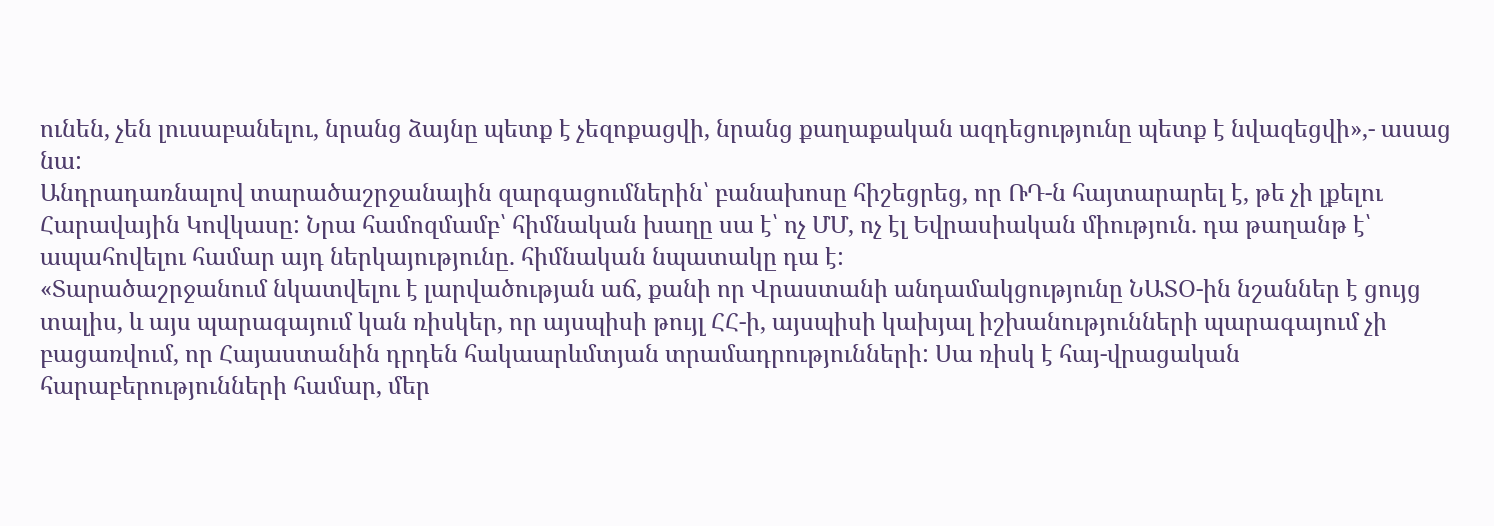ունեն, չեն լուսաբանելու, նրանց ձայնը պետք է չեզոքացվի, նրանց քաղաքական ազդեցությունը պետք է նվազեցվի»,- ասաց նա:
Անդրադառնալով տարածաշրջանային զարգացումներին՝ բանախոսը հիշեցրեց, որ ՌԴ-ն հայտարարել է, թե չի լքելու Հարավային Կովկասը: Նրա համոզմամբ՝ հիմնական խաղը սա է՝ ոչ ՄՄ, ոչ էլ Եվրասիական միություն. դա թաղանթ է՝ ապահովելու համար այդ ներկայությունը. հիմնական նպատակը դա է:
«Տարածաշրջանում նկատվելու է լարվածության աճ, քանի որ Վրաստանի անդամակցությունը ՆԱՏՕ-ին նշաններ է ցույց տալիս, և այս պարագայում կան ռիսկեր, որ այսպիսի թույլ ՀՀ-ի, այսպիսի կախյալ իշխանությունների պարագայում չի բացառվում, որ Հայաստանին դրդեն հակաարևմտյան տրամադրությունների: Սա ռիսկ է հայ-վրացական հարաբերությունների համար, մեր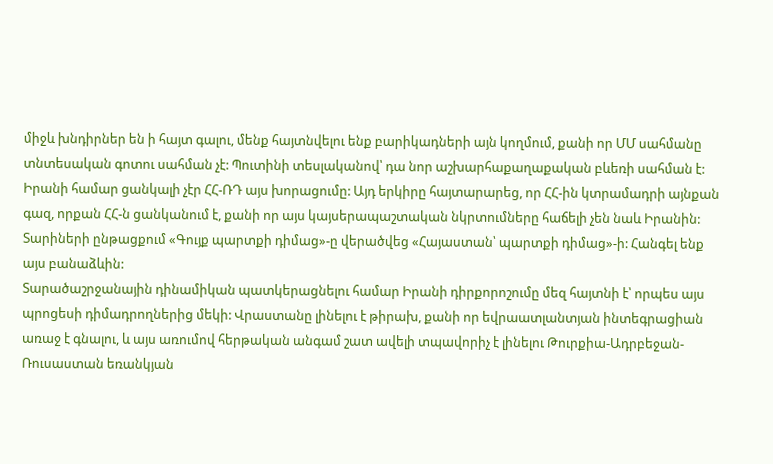միջև խնդիրներ են ի հայտ գալու, մենք հայտնվելու ենք բարիկադների այն կողմում, քանի որ ՄՄ սահմանը տնտեսական գոտու սահման չէ: Պուտինի տեսլականով՝ դա նոր աշխարհաքաղաքական բևեռի սահման է:
Իրանի համար ցանկալի չէր ՀՀ-ՌԴ այս խորացումը: Այդ երկիրը հայտարարեց, որ ՀՀ-ին կտրամադրի այնքան գազ, որքան ՀՀ-ն ցանկանում է, քանի որ այս կայսերապաշտական նկրտումները հաճելի չեն նաև Իրանին: Տարիների ընթացքում «Գույք պարտքի դիմաց»-ը վերածվեց «Հայաստան՝ պարտքի դիմաց»-ի: Հանգել ենք այս բանաձևին:
Տարածաշրջանային դինամիկան պատկերացնելու համար Իրանի դիրքորոշումը մեզ հայտնի է՝ որպես այս պրոցեսի դիմադրողներից մեկի: Վրաստանը լինելու է թիրախ, քանի որ եվրաատլանտյան ինտեգրացիան առաջ է գնալու, և այս առումով հերթական անգամ շատ ավելի տպավորիչ է լինելու Թուրքիա-Ադրբեջան-Ռուսաստան եռանկյան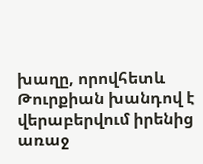խաղը, որովհետև Թուրքիան խանդով է վերաբերվում իրենից առաջ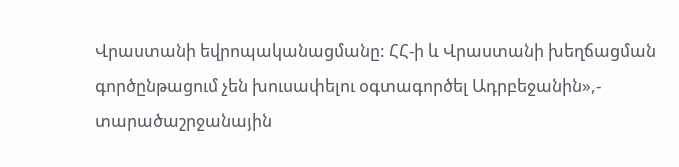Վրաստանի եվրոպականացմանը: ՀՀ-ի և Վրաստանի խեղճացման գործընթացում չեն խուսափելու օգտագործել Ադրբեջանին»,- տարածաշրջանային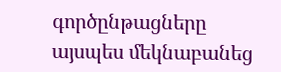գործընթացները այսպես մեկնաբանեց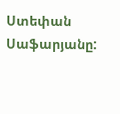Ստեփան Սաֆարյանը: